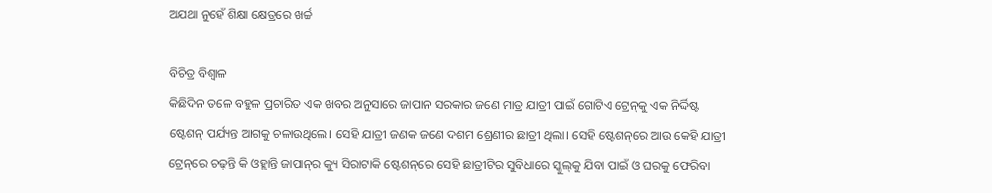ଅଯଥା ନୁହେଁ ଶିକ୍ଷା କ୍ଷେତ୍ରରେ ଖର୍ଚ୍ଚ

ବିଚିତ୍ର ବିଶ୍ୱାଳ
କିଛିଦିନ ତଳେ ବହୁଳ ପ୍ରଚାରିତ ଏକ ଖବର ଅନୁସାରେ ଜାପାନ ସରକାର ଜଣେ ମାତ୍ର ଯାତ୍ରୀ ପାଇଁ ଗୋଟିଏ ଟ୍ରେନ୍‌କୁ ଏକ ନିର୍ଦ୍ଦିଷ୍ଟ ଷ୍ଟେଶନ୍‌ ପର୍ଯ୍ୟନ୍ତ ଆଗକୁ ଚଳାଉଥିଲେ। ସେହି ଯାତ୍ରୀ ଜଣକ ଜଣେ ଦଶମ ଶ୍ରେଣୀର ଛାତ୍ରୀ ଥିଲା। ସେହି ଷ୍ଟେଶନ୍‌ରେ ଆଉ କେହି ଯାତ୍ରୀ ଟ୍ରେନ୍‌ରେ ଚଢ଼ନ୍ତି କି ଓହ୍ଲାନ୍ତି ଜାପାନ୍‌ର କ୍ୟୁ ସିରାଟାକି ଷ୍ଟେଶନ୍‌ରେ ସେହି ଛାତ୍ରୀଟିର ସୁବିଧାରେ ସ୍କୁଲ୍‌କୁ ଯିବା ପାଇଁ ଓ ଘରକୁ ଫେରିବା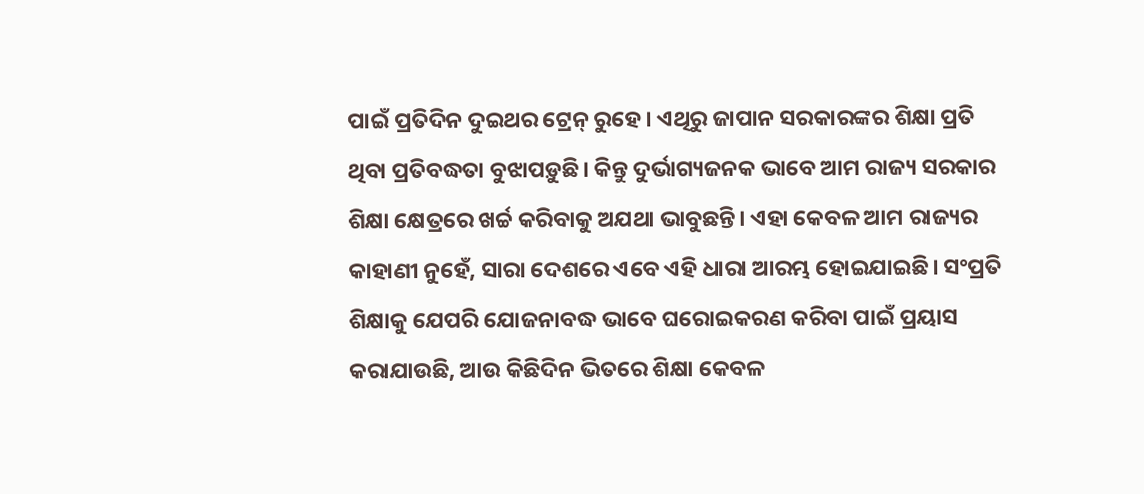ପାଇଁ ପ୍ରତିଦିନ ଦୁଇଥର ଟ୍ରେନ୍‌ ରୁହେ। ଏଥିରୁ ଜାପାନ ସରକାରଙ୍କର ଶିକ୍ଷା ପ୍ରତି ଥିବା ପ୍ରତିବଦ୍ଧତା ବୁଝାପଡ଼ୁଛି। କିନ୍ତୁ ଦୁର୍ଭାଗ୍ୟଜନକ ଭାବେ ଆମ ରାଜ୍ୟ ସରକାର ଶିକ୍ଷା କ୍ଷେତ୍ରରେ ଖର୍ଚ୍ଚ କରିବାକୁ ଅଯଥା ଭାବୁଛନ୍ତି। ଏହା କେବଳ ଆମ ରାଜ୍ୟର କାହାଣୀ ନୁହେଁ, ସାରା ଦେଶରେ ଏବେ ଏହି ଧାରା ଆରମ୍ଭ ହୋଇଯାଇଛି। ସଂପ୍ରତି ଶିକ୍ଷାକୁ ଯେପରି ଯୋଜନାବଦ୍ଧ ଭାବେ ଘରୋଇକରଣ କରିବା ପାଇଁ ପ୍ରୟାସ କରାଯାଉଛି, ଆଉ କିଛିଦିନ ଭିତରେ ଶିକ୍ଷା କେବଳ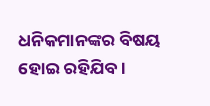ଧନିକମାନଙ୍କର ବିଷୟ ହୋଇ ରହିଯିବ।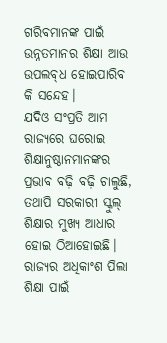ଗରିବମାନଙ୍କ ପାଇଁ ଉନ୍ନତମାନର ଶିକ୍ଷା ଆଉ ଉପଲବ୍‌ଧ ହୋଇପାରିବ କି ସନ୍ଦେହ।
ଯଦିଓ ସଂପ୍ରତି ଆମ ରାଜ୍ୟରେ ଘରୋଇ ଶିକ୍ଷାନୁଷ୍ଠାନମାନଙ୍କର ପ୍ରଭାବ ବଢ଼ି ବଢ଼ି ଚାଲୁଛି, ତଥାପି ସରକାରୀ ସ୍କୁଲ୍‌ ଶିକ୍ଷାର ମୁଖ୍ୟ ଆଧାର ହୋଇ ଠିଆହୋଇଛି। ରାଜ୍ୟର ଅଧିକାଂଶ ପିଲା ଶିକ୍ଷା ପାଇଁ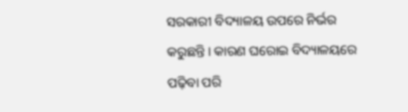ସରକାରୀ ବିଦ୍ୟାଳୟ ଉପରେ ନିର୍ଭର କରୁଛନ୍ତି। କାରଣ ଘରୋଇ ବିଦ୍ୟାଳୟରେ ପଢ଼ିବା ପରି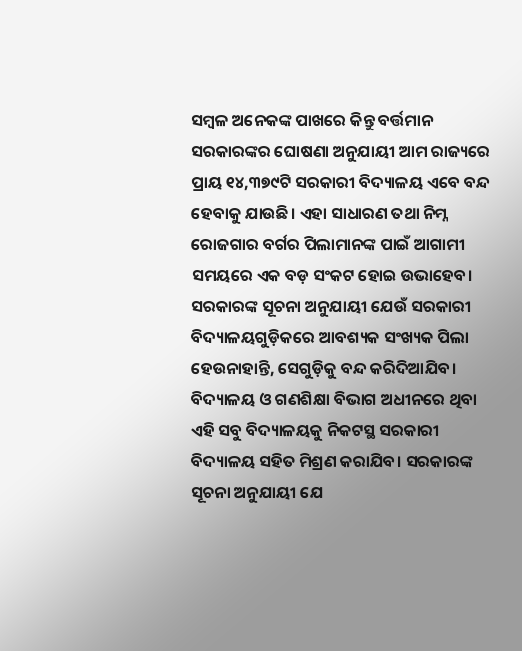ସମ୍ବଳ ଅନେକଙ୍କ ପାଖରେ କିନ୍ତୁ ବର୍ତ୍ତମାନ ସରକାରଙ୍କର ଘୋଷଣା ଅନୁଯାୟୀ ଆମ ରାଜ୍ୟରେ ପ୍ରାୟ ୧୪,୩୭୯ଟି ସରକାରୀ ବିଦ୍ୟାଳୟ ଏବେ ବନ୍ଦ ହେବାକୁ ଯାଉଛି। ଏହା ସାଧାରଣ ତଥା ନିମ୍ନ ରୋଜଗାର ବର୍ଗର ପିଲାମାନଙ୍କ ପାଇଁ ଆଗାମୀ ସମୟରେ ଏକ ବଡ଼ ସଂକଟ ହୋଇ ଉଭାହେବ। ସରକାରଙ୍କ ସୂଚନା ଅନୁଯାୟୀ ଯେଉଁ ସରକାରୀ ବିଦ୍ୟାଳୟଗୁଡ଼ିକରେ ଆବଶ୍ୟକ ସଂଖ୍ୟକ ପିଲା ହେଉନାହାନ୍ତି, ସେଗୁଡ଼ିକୁ ବନ୍ଦ କରିଦିଆଯିବ। ବିଦ୍ୟାଳୟ ଓ ଗଣଶିକ୍ଷା ବିଭାଗ ଅଧୀନରେ ଥିବା ଏହି ସବୁ ବିଦ୍ୟାଳୟକୁ ନିକଟସ୍ଥ ସରକାରୀ ବିଦ୍ୟାଳୟ ସହିତ ମିଶ୍ରଣ କରାଯିବ। ସରକାରଙ୍କ ସୂଚନା ଅନୁଯାୟୀ ଯେ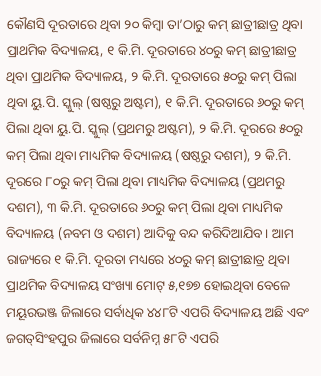କୌଣସି ଦୂରତାରେ ଥିବା ୨୦ କିମ୍ବା ତା’ଠାରୁ କମ୍‌ ଛାତ୍ରୀଛାତ୍ର ଥିବା ପ୍ରାଥମିକ ବିଦ୍ୟାଳୟ, ୧ କି.ମି. ଦୂରତାରେ ୪୦ରୁ କମ୍‌ ଛାତ୍ରୀଛାତ୍ର ଥିବା ପ୍ରାଥମିକ ବିଦ୍ୟାଳୟ, ୨ କି.ମି. ଦୂରତାରେ ୫୦ରୁ କମ୍‌ ପିଲା ଥିବା ୟୁ.ପି. ସ୍କୁଲ୍‌ (ଷଷ୍ଠରୁ ଅଷ୍ଟମ), ୧ କି.ମି. ଦୂରତାରେ ୬୦ରୁ କମ୍‌ ପିଲା ଥିବା ୟୁ.ପି. ସ୍କୁଲ୍‌ (ପ୍ରଥମରୁ ଅଷ୍ଟମ), ୨ କି.ମି. ଦୂରରେ ୫୦ରୁ କମ୍‌ ପିଲା ଥିବା ମାଧ୍ୟମିକ ବିଦ୍ୟାଳୟ (ଷଷ୍ଠରୁ ଦଶମ), ୨ କି.ମି. ଦୂରରେ ୮୦ରୁ କମ୍‌ ପିଲା ଥିବା ମାଧ୍ୟମିକ ବିଦ୍ୟାଳୟ (ପ୍ରଥମରୁ ଦଶମ), ୩ କି.ମି. ଦୂରତାରେ ୬୦ରୁ କମ୍‌ ପିଲା ଥିବା ମାଧ୍ୟମିକ ବିଦ୍ୟାଳୟ (ନବମ ଓ ଦଶମ) ଆଦିକୁ ବନ୍ଦ କରିଦିଆଯିବ। ଆମ ରାଜ୍ୟରେ ୧ କି.ମି. ଦୂରତା ମଧ୍ୟରେ ୪୦ରୁ କମ୍‌ ଛାତ୍ରୀଛାତ୍ର ଥିବା ପ୍ରାଥମିକ ବିଦ୍ୟାଳୟ ସଂଖ୍ୟା ମୋଟ୍‌ ୫,୧୭୭ ହୋଇଥିବା ବେଳେ ମୟୂରଭଞ୍ଜ ଜିଲାରେ ସର୍ବାଧିକ ୪୪୮ଟି ଏପରି ବିଦ୍ୟାଳୟ ଅଛି ଏବଂ ଜଗତ୍‌ସିଂହପୁର ଜିଲାରେ ସର୍ବନିମ୍ନ ୫୮ଟି ଏପରି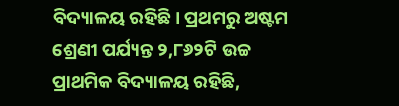ବିଦ୍ୟାଳୟ ରହିଛି। ପ୍ରଥମରୁ ଅଷ୍ଟମ ଶ୍ରେଣୀ ପର୍ଯ୍ୟନ୍ତ ୨,୮୬୨ଟି ଉଚ୍ଚ ପ୍ରାଥମିକ ବିଦ୍ୟାଳୟ ରହିଛି,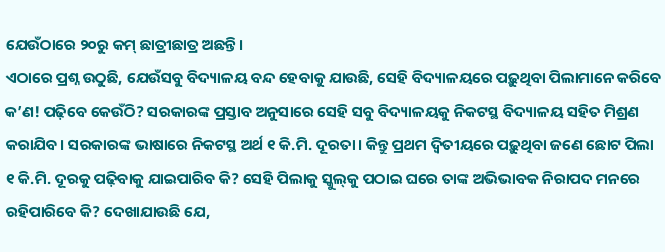ଯେଉଁଠାରେ ୨୦ରୁ କମ୍‌ ଛାତ୍ରୀଛାତ୍ର ଅଛନ୍ତି।
ଏଠାରେ ପ୍ରଶ୍ନ ଉଠୁଛି, ଯେଉଁସବୁ ବିଦ୍ୟାଳୟ ବନ୍ଦ ହେବାକୁ ଯାଉଛି, ସେହି ବିଦ୍ୟାଳୟରେ ପଢ଼ୁଥିବା ପିଲାମାନେ କରିବେ କ’ଣ! ପଢ଼ିବେ କେଉଁଠି? ସରକାରଙ୍କ ପ୍ରସ୍ତାବ ଅନୁସାରେ ସେହି ସବୁ ବିଦ୍ୟାଳୟକୁ ନିକଟସ୍ଥ ବିଦ୍ୟାଳୟ ସହିତ ମିଶ୍ରଣ କରାଯିବ। ସରକାରଙ୍କ ଭାଷାରେ ନିକଟସ୍ଥ ଅର୍ଥ ୧ କି.ମି. ଦୂରତା। କିନ୍ତୁ ପ୍ରଥମ ଦ୍ୱିତୀୟରେ ପଢ଼ୁଥିବା ଜଣେ ଛୋଟ ପିଲା ୧ କି.ମି. ଦୂରକୁ ପଢ଼ିବାକୁ ଯାଇପାରିବ କି? ସେହି ପିଲାକୁ ସ୍କୁଲ୍‌କୁ ପଠାଇ ଘରେ ତାଙ୍କ ଅଭିଭାବକ ନିରାପଦ ମନରେ ରହିପାରିବେ କି? ଦେଖାଯାଉଛି ଯେ,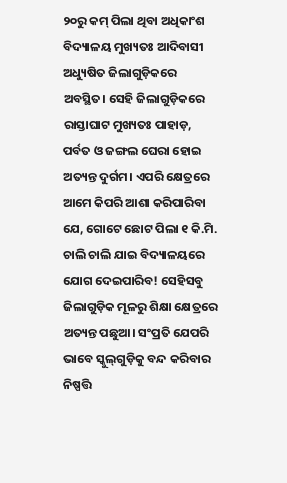୨୦ରୁ କମ୍‌ ପିଲା ଥିବା ଅଧିକାଂଶ ବିଦ୍ୟାଳୟ ମୁଖ୍ୟତଃ ଆଦିବାସୀ ଅଧ୍ୟୁଷିତ ଜିଲାଗୁଡ଼ିକରେ ଅବସ୍ଥିତ। ସେହି ଜିଲାଗୁଡ଼ିକରେ ରାସ୍ତାଘାଟ ମୁଖ୍ୟତଃ ପାହାଡ଼, ପର୍ବତ ଓ ଜଙ୍ଗଲ ଘେରା ହୋଇ ଅତ୍ୟନ୍ତ ଦୁର୍ଗମ। ଏପରି କ୍ଷେତ୍ରରେ ଆମେ କିପରି ଆଶା କରିପାରିବା ଯେ, ଗୋଟେ ଛୋଟ ପିଲା ୧ କି.ମି. ଚାଲି ଚାଲି ଯାଇ ବିଦ୍ୟାଳୟରେ ଯୋଗ ଦେଇପାରିବ! ସେହିସବୁ ଜିଲାଗୁଡ଼ିକ ମୂଳରୁ ଶିକ୍ଷା କ୍ଷେତ୍ରରେ ଅତ୍ୟନ୍ତ ପଛୁଆ। ସଂପ୍ରତି ଯେପରି ଭାବେ ସ୍କୁଲ୍‌ଗୁଡ଼ିକୁ ବନ୍ଦ କରିବାର ନିଷ୍ପତ୍ତି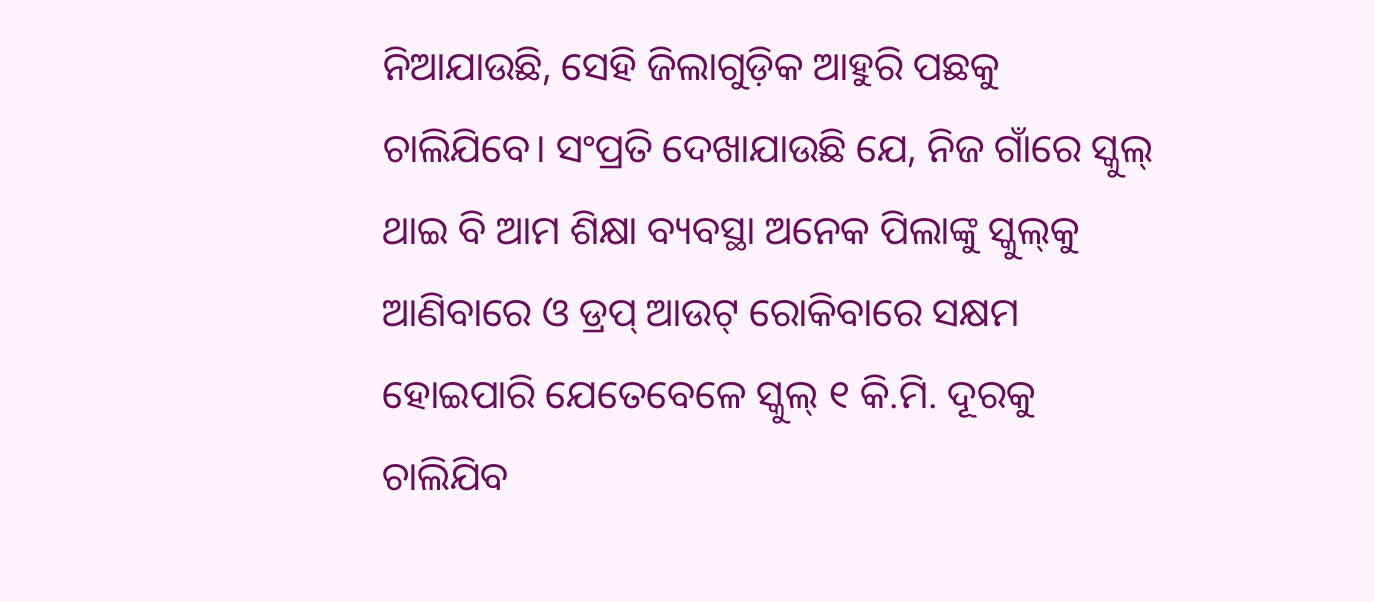ନିଆଯାଉଛି, ସେହି ଜିଲାଗୁଡ଼ିକ ଆହୁରି ପଛକୁ ଚାଲିଯିବେ। ସଂପ୍ରତି ଦେଖାଯାଉଛି ଯେ, ନିଜ ଗାଁରେ ସ୍କୁଲ୍‌ ଥାଇ ବି ଆମ ଶିକ୍ଷା ବ୍ୟବସ୍ଥା ଅନେକ ପିଲାଙ୍କୁ ସ୍କୁଲ୍‌କୁ ଆଣିବାରେ ଓ ଡ୍ରପ୍‌ ଆଉଟ୍‌ ରୋକିବାରେ ସକ୍ଷମ ହୋଇପାରି ଯେତେବେଳେ ସ୍କୁଲ୍‌ ୧ କି.ମି. ଦୂରକୁ ଚାଲିଯିବ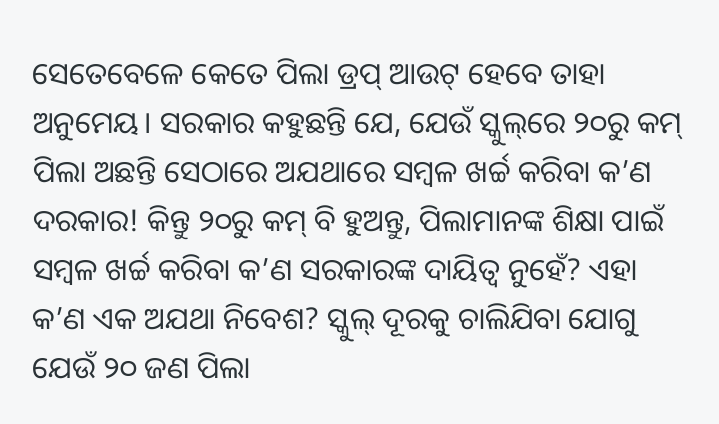ସେତେବେଳେ କେତେ ପିଲା ଡ୍ରପ୍‌ ଆଉଟ୍‌ ହେବେ ତାହା ଅନୁମେୟ। ସରକାର କହୁଛନ୍ତି ଯେ, ଯେଉଁ ସ୍କୁଲ୍‌ରେ ୨୦ରୁ କମ୍‌ ପିଲା ଅଛନ୍ତି ସେଠାରେ ଅଯଥାରେ ସମ୍ବଳ ଖର୍ଚ୍ଚ କରିବା କ’ଣ ଦରକାର! କିନ୍ତୁ ୨୦ରୁ କମ୍‌ ବି ହୁଅନ୍ତୁ, ପିଲାମାନଙ୍କ ଶିକ୍ଷା ପାଇଁ ସମ୍ବଳ ଖର୍ଚ୍ଚ କରିବା କ’ଣ ସରକାରଙ୍କ ଦାୟିତ୍ୱ ନୁହେଁ? ଏହା କ’ଣ ଏକ ଅଯଥା ନିବେଶ? ସ୍କୁଲ୍‌ ଦୂରକୁ ଚାଲିଯିବା ଯୋଗୁ ଯେଉଁ ୨୦ ଜଣ ପିଲା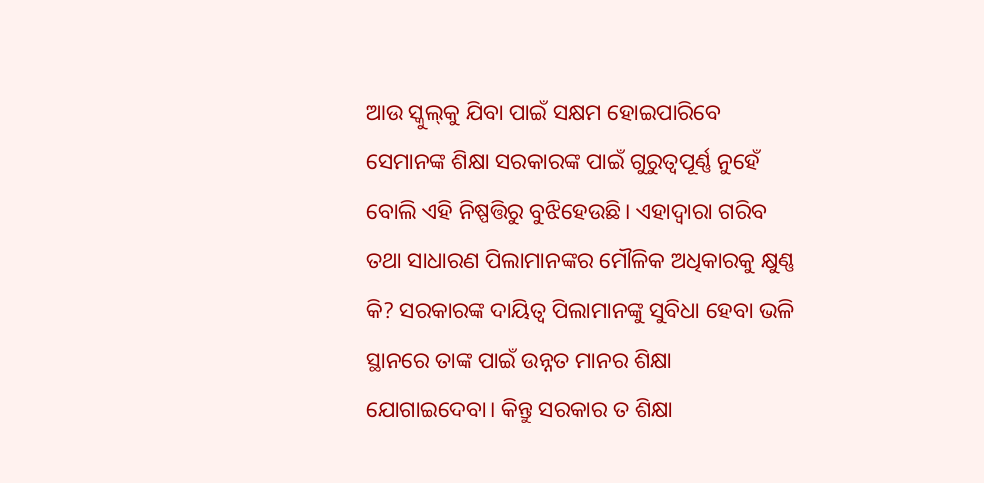ଆଉ ସ୍କୁଲ୍‌କୁ ଯିବା ପାଇଁ ସକ୍ଷମ ହୋଇପାରିବେ ସେମାନଙ୍କ ଶିକ୍ଷା ସରକାରଙ୍କ ପାଇଁ ଗୁରୁତ୍ୱପୂର୍ଣ୍ଣ ନୁହେଁ ବୋଲି ଏହି ନିଷ୍ପତ୍ତିରୁ ବୁଝିହେଉଛି। ଏହାଦ୍ୱାରା ଗରିବ ତଥା ସାଧାରଣ ପିଲାମାନଙ୍କର ମୌଳିକ ଅଧିକାରକୁ କ୍ଷୁଣ୍ଣ କି? ସରକାରଙ୍କ ଦାୟିତ୍ୱ ପିଲାମାନଙ୍କୁ ସୁବିଧା ହେବା ଭଳି ସ୍ଥାନରେ ତାଙ୍କ ପାଇଁ ଉନ୍ନତ ମାନର ଶିକ୍ଷା ଯୋଗାଇଦେବା। କିନ୍ତୁ ସରକାର ତ ଶିକ୍ଷା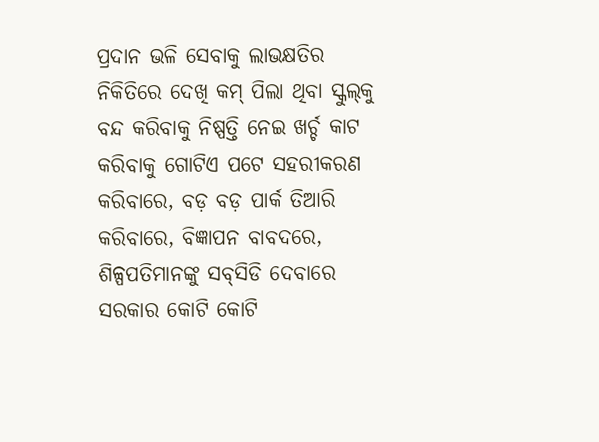ପ୍ରଦାନ ଭଳି ସେବାକୁ ଲାଭକ୍ଷତିର ନିକିତିରେ ଦେଖି କମ୍‌ ପିଲା ଥିବା ସ୍କୁଲ୍‌କୁ ବନ୍ଦ କରିବାକୁ ନିଷ୍ପତ୍ତି ନେଇ ଖର୍ଚ୍ଚ କାଟ କରିବାକୁ ଗୋଟିଏ ପଟେ ସହରୀକରଣ କରିବାରେ, ବଡ଼ ବଡ଼ ପାର୍କ ତିଆରି କରିବାରେ, ବିଜ୍ଞାପନ ବାବଦରେ, ଶିଳ୍ପପତିମାନଙ୍କୁ ସବ୍‌ସିଡି ଦେବାରେ ସରକାର କୋଟି କୋଟି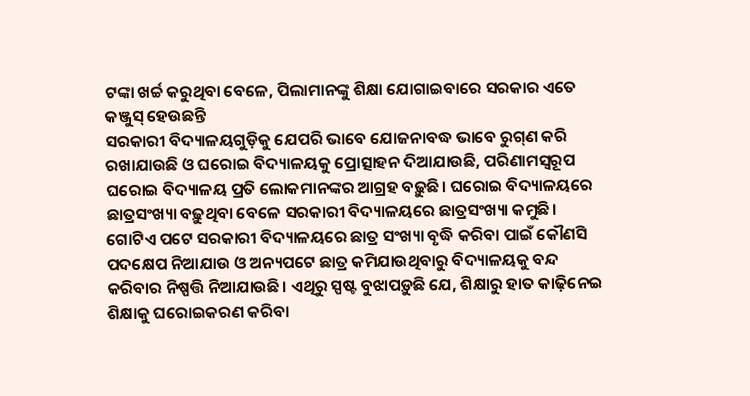ଟଙ୍କା ଖର୍ଚ୍ଚ କରୁଥିବା ବେଳେ, ପିଲାମାନଙ୍କୁ ଶିକ୍ଷା ଯୋଗାଇବାରେ ସରକାର ଏତେ କଞ୍ଜୁସ୍‌ ହେଉଛନ୍ତି
ସରକାରୀ ବିଦ୍ୟାଳୟଗୁଡ଼ିକୁ ଯେପରି ଭାବେ ଯୋଜନାବଦ୍ଧ ଭାବେ ରୁଗ୍‌ଣ କରି ରଖାଯାଉଛି ଓ ଘରୋଇ ବିଦ୍ୟାଳୟକୁ ପ୍ରୋତ୍ସାହନ ଦିଆଯାଉଛି, ପରିଣାମସ୍ବରୂପ ଘରୋଇ ବିଦ୍ୟାଳୟ ପ୍ରତି ଲୋକମାନଙ୍କର ଆଗ୍ରହ ବଢ଼ୁଛି। ଘରୋଇ ବିଦ୍ୟାଳୟରେ ଛାତ୍ରସଂଖ୍ୟା ବଢ଼ୁଥିବା ବେଳେ ସରକାରୀ ବିଦ୍ୟାଳୟରେ ଛାତ୍ରସଂଖ୍ୟା କମୁଛି। ଗୋଟିଏ ପଟେ ସରକାରୀ ବିଦ୍ୟାଳୟରେ ଛାତ୍ର ସଂଖ୍ୟା ବୃଦ୍ଧି କରିବା ପାଇଁ କୌଣସି ପଦକ୍ଷେପ ନିଆଯାଉ ଓ ଅନ୍ୟପଟେ ଛାତ୍ର କମିଯାଉଥିବାରୁ ବିଦ୍ୟାଳୟକୁ ବନ୍ଦ କରିବାର ନିଷ୍ପତ୍ତି ନିଆଯାଉଛି। ଏଥିରୁ ସ୍ପଷ୍ଟ ବୁଝାପଡ଼ୁଛି ଯେ, ଶିକ୍ଷାରୁ ହାତ କାଢ଼ିନେଇ ଶିକ୍ଷାକୁ ଘରୋଇକରଣ କରିବା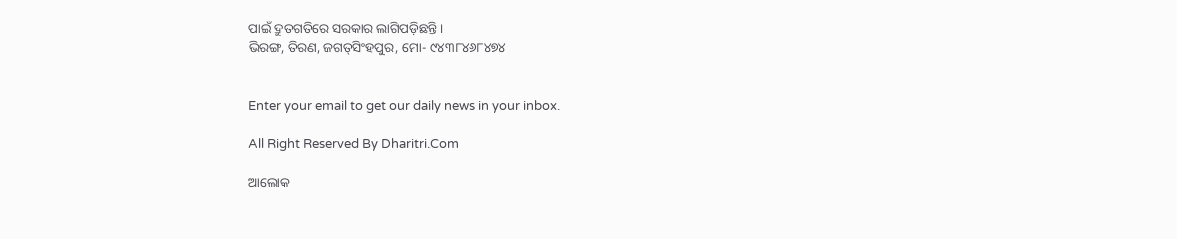ପାଇଁ ଦ୍ରୁତଗତିରେ ସରକାର ଲାଗିପଡ଼ିଛନ୍ତି।
ଭିରଙ୍ଗ, ତିରଣ, ଜଗତ୍‌ସିଂହପୁର, ମୋ- ୯୪୩୮୪୬୮୪୭୪


Enter your email to get our daily news in your inbox.

All Right Reserved By Dharitri.Com

ଆଲୋକ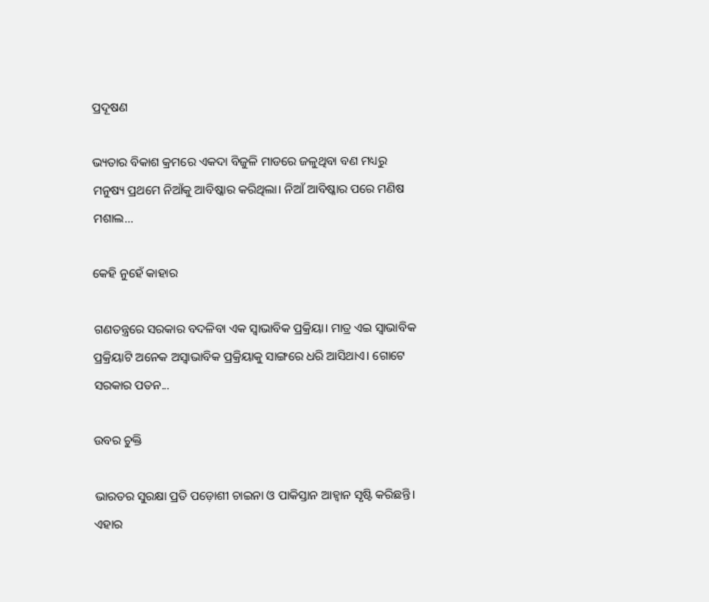ପ୍ରଦୂଷଣ

ଭ୍ୟତାର ବିକାଶ କ୍ରମରେ ଏକଦା ବିଜୁଳି ମାଡରେ ଜଳୁଥିବା ବଣ ମଧ୍ୟରୁ ମନୁଷ୍ୟ ପ୍ରଥମେ ନିଆଁକୁ ଆବିଷ୍କାର କରିଥିଲା। ନିଆଁ ଆବିଷ୍କାର ପରେ ମଣିଷ ମଶାଲ...

କେହି ନୁହେଁ କାହାର

ଗଣତନ୍ତ୍ରରେ ସରକାର ବଦଳିବା ଏକ ସ୍ବାଭାବିକ ପ୍ରକ୍ରିୟା। ମାତ୍ର ଏଇ ସ୍ବାଭାବିକ ପ୍ରକ୍ରିୟାଟି ଅନେକ ଅସ୍ବାଭାବିକ ପ୍ରକ୍ରିୟାକୁ ସାଙ୍ଗରେ ଧରି ଆସିଥାଏ। ଗୋଟେ ସରକାର ପତନ...

ଉବର ଚୁକ୍ତି

ଭାରତର ସୁରକ୍ଷା ପ୍ରତି ପଡ଼ୋଶୀ ଚାଇନା ଓ ପାକିସ୍ତାନ ଆହ୍ବାନ ସୃଷ୍ଟି କରିଛନ୍ତି। ଏହାର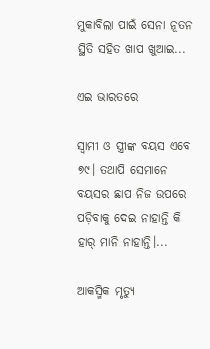ମୁକାବିଲା ପାଇଁ ସେନା ନୂତନ ସ୍ଥିତି ସହିତ ଖାପ ଖୁଆଇ...

ଏଇ ଭାରତରେ

ସ୍ବାମୀ ଓ ସ୍ତ୍ରୀଙ୍କ ବୟସ ଏବେ ୭୯। ତଥାପି ସେମାନେ ବୟସର ଛାପ ନିଜ ଉପରେ ପଡ଼ିବାକୁ ଦେଇ ନାହାନ୍ତି କି ହାର୍‌ ମାନି ନାହାନ୍ତି।...

ଆକସ୍ମିକ ମୃତ୍ୟୁ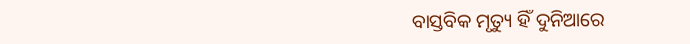ବାସ୍ତବିକ ମୃତ୍ୟୁ ହିଁ ଦୁନିଆରେ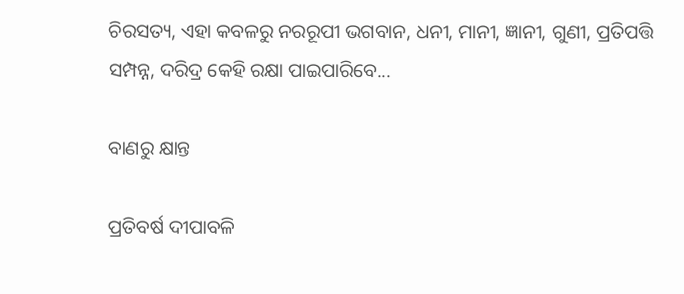ଚିରସତ୍ୟ, ଏହା କବଳରୁ ନରରୂପୀ ଭଗବାନ, ଧନୀ, ମାନୀ, ଜ୍ଞାନୀ, ଗୁଣୀ, ପ୍ରତିପତ୍ତି ସମ୍ପନ୍ନ, ଦରିଦ୍ର କେହି ରକ୍ଷା ପାଇପାରିବେ...

ବାଣରୁ କ୍ଷାନ୍ତ

ପ୍ରତିବର୍ଷ ଦୀପାବଳି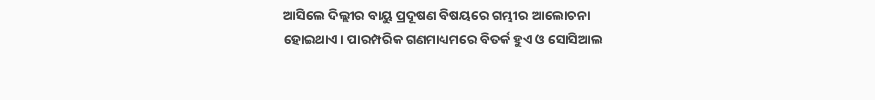ଆସିଲେ ଦିଲ୍ଲୀର ବାୟୁ ପ୍ରଦୂଷଣ ବିଷୟରେ ଗମ୍ଭୀର ଆଲୋଚନା ହୋଇଥାଏ। ପାରମ୍ପରିକ ଗଣମାଧ୍ୟମରେ ବିତର୍କ ହୁଏ ଓ ସୋସିଆଲ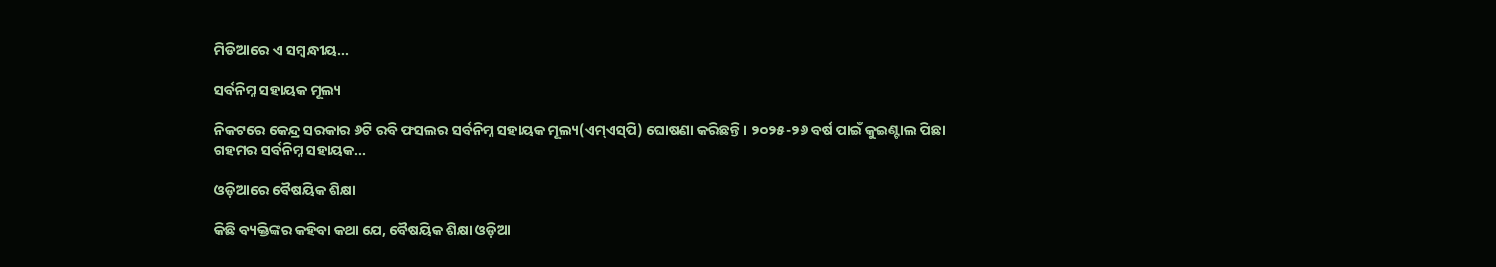ମିଡିଆରେ ଏ ସମ୍ବନ୍ଧୀୟ...

ସର୍ବନିମ୍ନ ସହାୟକ ମୂଲ୍ୟ

ନିକଟରେ କେନ୍ଦ୍ର ସରକାର ୬ଟି ରବି ଫସଲର ସର୍ବନିମ୍ନ ସହାୟକ ମୂଲ୍ୟ(ଏମ୍‌ଏସ୍‌ପି) ଘୋଷଣା କରିଛନ୍ତି। ୨୦୨୫-୨୬ ବର୍ଷ ପାଇଁ କୁଇଣ୍ଟାଲ ପିଛା ଗହମର ସର୍ବନିମ୍ନ ସହାୟକ...

ଓଡ଼ିଆରେ ବୈଷୟିକ ଶିକ୍ଷା

କିଛି ବ୍ୟକ୍ତିଙ୍କର କହିବା କଥା ଯେ, ବୈଷୟିକ ଶିକ୍ଷା ଓଡ଼ିଆ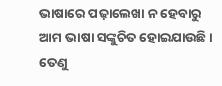ଭାଷାରେ ପଢ଼ାଲେଖା ନ ହେବାରୁ ଆମ ଭାଷା ସଙ୍କୁଚିତ ହୋଇଯାଉଛି। ତେଣୁ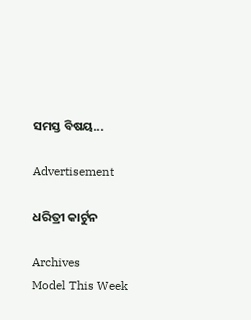ସମସ୍ତ ବିଷୟ...

Advertisement

ଧରିତ୍ରୀ କାର୍ଟୁନ

Archives
Model This Week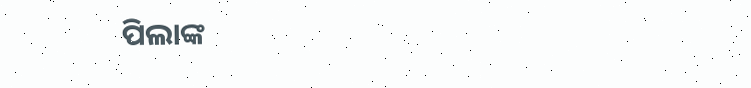ପିଲାଙ୍କ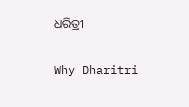ଧରିତ୍ରୀ

Why Dharitri